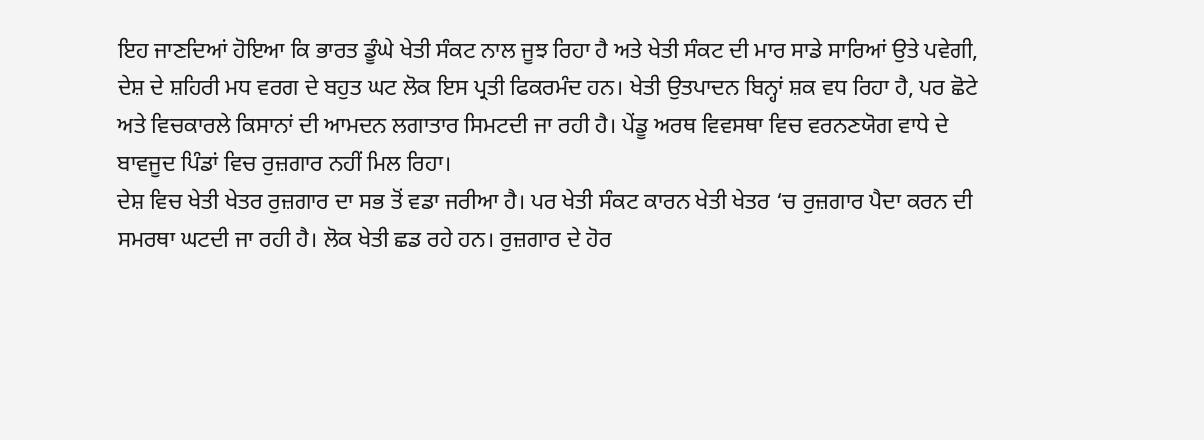ਇਹ ਜਾਣਦਿਆਂ ਹੋਇਆ ਕਿ ਭਾਰਤ ਡੂੰਘੇ ਖੇਤੀ ਸੰਕਟ ਨਾਲ ਜੂਝ ਰਿਹਾ ਹੈ ਅਤੇ ਖੇਤੀ ਸੰਕਟ ਦੀ ਮਾਰ ਸਾਡੇ ਸਾਰਿਆਂ ਉਤੇ ਪਵੇਗੀ, ਦੇਸ਼ ਦੇ ਸ਼ਹਿਰੀ ਮਧ ਵਰਗ ਦੇ ਬਹੁਤ ਘਟ ਲੋਕ ਇਸ ਪ੍ਰਤੀ ਫਿਕਰਮੰਦ ਹਨ। ਖੇਤੀ ਉਤਪਾਦਨ ਬਿਨ੍ਹਾਂ ਸ਼ਕ ਵਧ ਰਿਹਾ ਹੈ, ਪਰ ਛੋਟੇ ਅਤੇ ਵਿਚਕਾਰਲੇ ਕਿਸਾਨਾਂ ਦੀ ਆਮਦਨ ਲਗਾਤਾਰ ਸਿਮਟਦੀ ਜਾ ਰਹੀ ਹੈ। ਪੇਂਡੂ ਅਰਥ ਵਿਵਸਥਾ ਵਿਚ ਵਰਨਣਯੋਗ ਵਾਧੇ ਦੇ ਬਾਵਜੂਦ ਪਿੰਡਾਂ ਵਿਚ ਰੁਜ਼ਗਾਰ ਨਹੀਂ ਮਿਲ ਰਿਹਾ।
ਦੇਸ਼ ਵਿਚ ਖੇਤੀ ਖੇਤਰ ਰੁਜ਼ਗਾਰ ਦਾ ਸਭ ਤੋਂ ਵਡਾ ਜਰੀਆ ਹੈ। ਪਰ ਖੇਤੀ ਸੰਕਟ ਕਾਰਨ ਖੇਤੀ ਖੇਤਰ ‘ਚ ਰੁਜ਼ਗਾਰ ਪੈਦਾ ਕਰਨ ਦੀ ਸਮਰਥਾ ਘਟਦੀ ਜਾ ਰਹੀ ਹੈ। ਲੋਕ ਖੇਤੀ ਛਡ ਰਹੇ ਹਨ। ਰੁਜ਼ਗਾਰ ਦੇ ਹੋਰ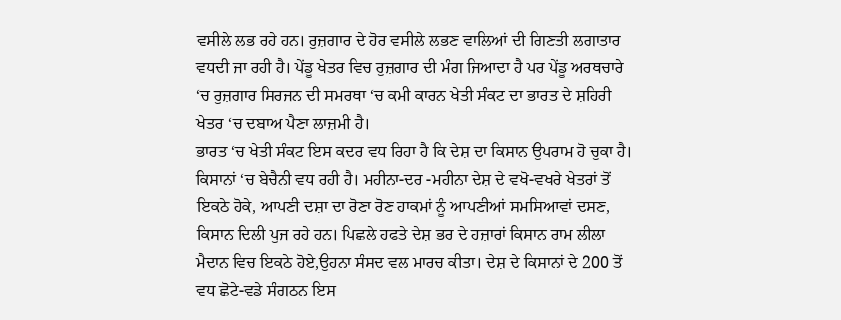ਵਸੀਲੇ ਲਭ ਰਹੇ ਹਨ। ਰੁਜ਼ਗਾਰ ਦੇ ਹੋਰ ਵਸੀਲੇ ਲਭਣ ਵਾਲਿਆਂ ਦੀ ਗਿਣਤੀ ਲਗਾਤਾਰ ਵਧਦੀ ਜਾ ਰਹੀ ਹੈ। ਪੇਂਡੂ ਖੇਤਰ ਵਿਚ ਰੁਜ਼ਗਾਰ ਦੀ ਮੰਗ ਜਿਆਦਾ ਹੈ ਪਰ ਪੇਂਡੂ ਅਰਥਚਾਰੇ ‘ਚ ਰੁਜ਼ਗਾਰ ਸਿਰਜਨ ਦੀ ਸਮਰਥਾ ‘ਚ ਕਮੀ ਕਾਰਨ ਖੇਤੀ ਸੰਕਟ ਦਾ ਭਾਰਤ ਦੇ ਸ਼ਹਿਰੀ ਖੇਤਰ ‘ਚ ਦਬਾਅ ਪੈਣਾ ਲਾਜ਼ਮੀ ਹੈ।
ਭਾਰਤ ‘ਚ ਖੇਤੀ ਸੰਕਟ ਇਸ ਕਦਰ ਵਧ ਰਿਹਾ ਹੈ ਕਿ ਦੇਸ਼ ਦਾ ਕਿਸਾਨ ਉਪਰਾਮ ਹੋ ਚੁਕਾ ਹੈ। ਕਿਸਾਨਾਂ ‘ਚ ਬੇਚੈਨੀ ਵਧ ਰਹੀ ਹੈ। ਮਹੀਨਾ-ਦਰ -ਮਹੀਨਾ ਦੇਸ਼ ਦੇ ਵਖੋ-ਵਖਰੇ ਖੇਤਰਾਂ ਤੋਂ ਇਕਠੇ ਹੋਕੇ, ਆਪਣੀ ਦਸ਼ਾ ਦਾ ਰੋਣਾ ਰੋਣ ਹਾਕਮਾਂ ਨੂੰ ਆਪਣੀਆਂ ਸਮਸਿਆਵਾਂ ਦਸਣ, ਕਿਸਾਨ ਦਿਲੀ ਪੁਜ ਰਹੇ ਹਨ। ਪਿਛਲੇ ਹਫਤੇ ਦੇਸ਼ ਭਰ ਦੇ ਹਜ਼ਾਰਾਂ ਕਿਸਾਨ ਰਾਮ ਲੀਲਾ ਮੈਦਾਨ ਵਿਚ ਇਕਠੇ ਹੋਏ,ਉਹਨਾ ਸੰਸਦ ਵਲ ਮਾਰਚ ਕੀਤਾ। ਦੇਸ਼ ਦੇ ਕਿਸਾਨਾਂ ਦੇ 200 ਤੋਂ ਵਧ ਛੋਟੇ-ਵਡੇ ਸੰਗਠਨ ਇਸ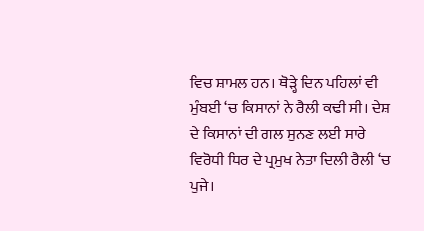ਵਿਚ ਸ਼ਾਮਲ ਹਨ। ਥੋੜ੍ਹੇ ਦਿਨ ਪਹਿਲਾਂ ਵੀ ਮੁੰਬਈ ‘ਚ ਕਿਸਾਨਾਂ ਨੇ ਰੈਲੀ ਕਢੀ ਸੀ। ਦੇਸ਼ ਦੇ ਕਿਸਾਨਾਂ ਦੀ ਗਲ ਸੁਨਣ ਲਈ ਸਾਰੇ ਵਿਰੋਧੀ ਧਿਰ ਦੇ ਪ੍ਰਮੁਖ ਨੇਤਾ ਦਿਲੀ ਰੈਲੀ ‘ਚ ਪੁਜੇ।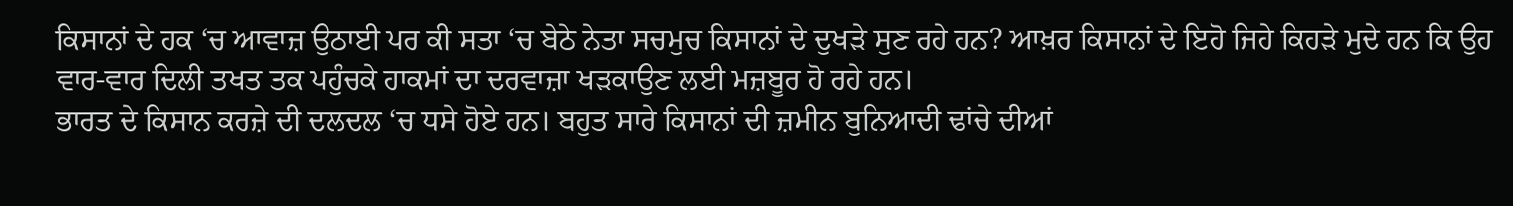ਕਿਸਾਨਾਂ ਦੇ ਹਕ ‘ਚ ਆਵਾਜ਼ ਉਠਾਈ ਪਰ ਕੀ ਸਤਾ ‘ਚ ਬੇਠੇ ਨੇਤਾ ਸਚਮੁਚ ਕਿਸਾਨਾਂ ਦੇ ਦੁਖੜੇ ਸੁਣ ਰਹੇ ਹਨ? ਆਖ਼ਰ ਕਿਸਾਨਾਂ ਦੇ ਇਹੋ ਜਿਹੇ ਕਿਹੜੇ ਮੁਦੇ ਹਨ ਕਿ ਉਹ ਵਾਰ-ਵਾਰ ਦਿਲੀ ਤਖਤ ਤਕ ਪਹੁੰਚਕੇ ਹਾਕਮਾਂ ਦਾ ਦਰਵਾਜ਼ਾ ਖੜਕਾਉਣ ਲਈ ਮਜ਼ਬੂਰ ਹੋ ਰਹੇ ਹਨ।
ਭਾਰਤ ਦੇ ਕਿਸਾਨ ਕਰਜ਼ੇ ਦੀ ਦਲਦਲ ‘ਚ ਧਸੇ ਹੋਏ ਹਨ। ਬਹੁਤ ਸਾਰੇ ਕਿਸਾਨਾਂ ਦੀ ਜ਼ਮੀਨ ਬੁਨਿਆਦੀ ਢਾਂਚੇ ਦੀਆਂ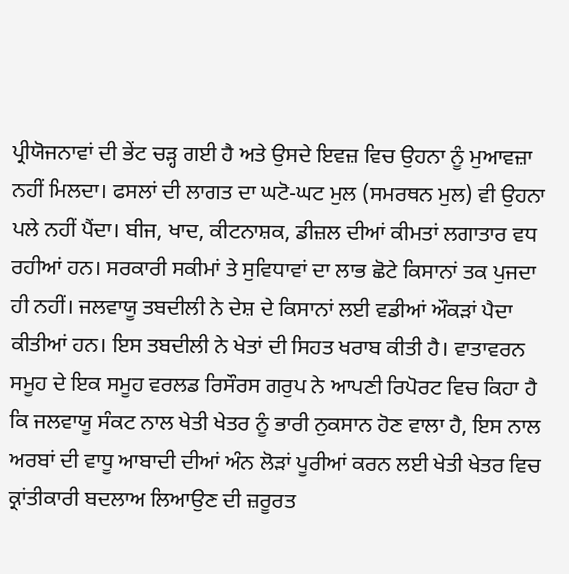ਪ੍ਰੀਯੋਜਨਾਵਾਂ ਦੀ ਭੇਂਟ ਚੜ੍ਹ ਗਈ ਹੈ ਅਤੇ ਉਸਦੇ ਇਵਜ਼ ਵਿਚ ਉਹਨਾ ਨੂੰ ਮੁਆਵਜ਼ਾ ਨਹੀਂ ਮਿਲਦਾ। ਫਸਲਾਂ ਦੀ ਲਾਗਤ ਦਾ ਘਟੋ-ਘਟ ਮੁਲ (ਸਮਰਥਨ ਮੁਲ) ਵੀ ਉਹਨਾ ਪਲੇ ਨਹੀਂ ਪੈਂਦਾ। ਬੀਜ, ਖਾਦ, ਕੀਟਨਾਸ਼ਕ, ਡੀਜ਼ਲ ਦੀਆਂ ਕੀਮਤਾਂ ਲਗਾਤਾਰ ਵਧ ਰਹੀਆਂ ਹਨ। ਸਰਕਾਰੀ ਸਕੀਮਾਂ ਤੇ ਸੁਵਿਧਾਵਾਂ ਦਾ ਲਾਭ ਛੋਟੇ ਕਿਸਾਨਾਂ ਤਕ ਪੁਜਦਾ ਹੀ ਨਹੀਂ। ਜਲਵਾਯੂ ਤਬਦੀਲੀ ਨੇ ਦੇਸ਼ ਦੇ ਕਿਸਾਨਾਂ ਲਈ ਵਡੀਆਂ ਔਕੜਾਂ ਪੈਦਾ ਕੀਤੀਆਂ ਹਨ। ਇਸ ਤਬਦੀਲੀ ਨੇ ਖੇਤਾਂ ਦੀ ਸਿਹਤ ਖਰਾਬ ਕੀਤੀ ਹੈ। ਵਾਤਾਵਰਨ ਸਮੂਹ ਦੇ ਇਕ ਸਮੂਹ ਵਰਲਡ ਰਿਸੌਰਸ ਗਰੁਪ ਨੇ ਆਪਣੀ ਰਿਪੋਰਟ ਵਿਚ ਕਿਹਾ ਹੈ ਕਿ ਜਲਵਾਯੂ ਸੰਕਟ ਨਾਲ ਖੇਤੀ ਖੇਤਰ ਨੂੰ ਭਾਰੀ ਨੁਕਸਾਨ ਹੋਣ ਵਾਲਾ ਹੈ, ਇਸ ਨਾਲ ਅਰਬਾਂ ਦੀ ਵਾਧੂ ਆਬਾਦੀ ਦੀਆਂ ਅੰਨ ਲੋੜਾਂ ਪੂਰੀਆਂ ਕਰਨ ਲਈ ਖੇਤੀ ਖੇਤਰ ਵਿਚ ਕ੍ਰਾਂਤੀਕਾਰੀ ਬਦਲਾਅ ਲਿਆਉਣ ਦੀ ਜ਼ਰੂਰਤ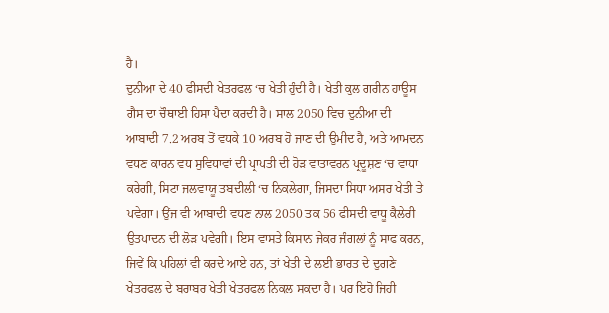ਹੈ।
ਦੁਨੀਆ ਦੇ 40 ਫੀਸਦੀ ਖੇਤਰਫਲ ‘ਚ ਖੇਤੀ ਹੁੰਦੀ ਹੈ। ਖੇਤੀ ਕੁਲ ਗਰੀਨ ਹਾਊਸ ਗੈਸ ਦਾ ਚੌਥਾਈ ਹਿਸਾ ਪੈਦਾ ਕਰਦੀ ਹੈ। ਸਾਲ 2050 ਵਿਚ ਦੁਨੀਆ ਦੀ ਆਬਾਦੀ 7.2 ਅਰਬ ਤੋਂ ਵਧਕੇ 10 ਅਰਬ ਹੋ ਜਾਣ ਦੀ ਉਮੀਦ ਹੈ, ਅਤੇ ਆਮਦਨ ਵਧਣ ਕਾਰਨ ਵਧ ਸੁਵਿਧਾਵਾਂ ਦੀ ਪ੍ਰਾਪਤੀ ਦੀ ਹੋੜ ਵਾਤਾਵਰਨ ਪ੍ਰਦੂਸ਼ਣ ‘ਚ ਵਾਧਾ ਕਰੇਗੀ, ਸਿਟਾ ਜਲਵਾਯੂ ਤਬਦੀਲੀ ‘ਚ ਨਿਕਲੇਗਾ, ਜਿਸਦਾ ਸਿਧਾ ਅਸਰ ਖੇਤੀ ਤੇ ਪਵੇਗਾ। ਉਂਜ ਵੀ ਆਬਾਦੀ ਵਧਣ ਨਾਲ 2050 ਤਕ 56 ਫੀਸਦੀ ਵਾਧੂ ਕੈਲੇਰੀ ਉਤਪਾਦਨ ਦੀ ਲੋੜ ਪਵੇਗੀ। ਇਸ ਵਾਸਤੇ ਕਿਸਾਨ ਜੇਕਰ ਜੰਗਲਾਂ ਨੂੰ ਸਾਫ ਕਰਨ, ਜਿਵੇਂ ਕਿ ਪਹਿਲਾਂ ਵੀ ਕਰਦੇ ਆਏ ਹਨ, ਤਾਂ ਖੇਤੀ ਦੇ ਲਈ ਭਾਰਤ ਦੇ ਦੁਗਣੇ ਖੇਤਰਫਲ ਦੇ ਬਰਾਬਰ ਖੇਤੀ ਖੇਤਰਫਲ ਨਿਕਲ ਸਕਦਾ ਹੈ। ਪਰ ਇਹੋ ਜਿਹੀ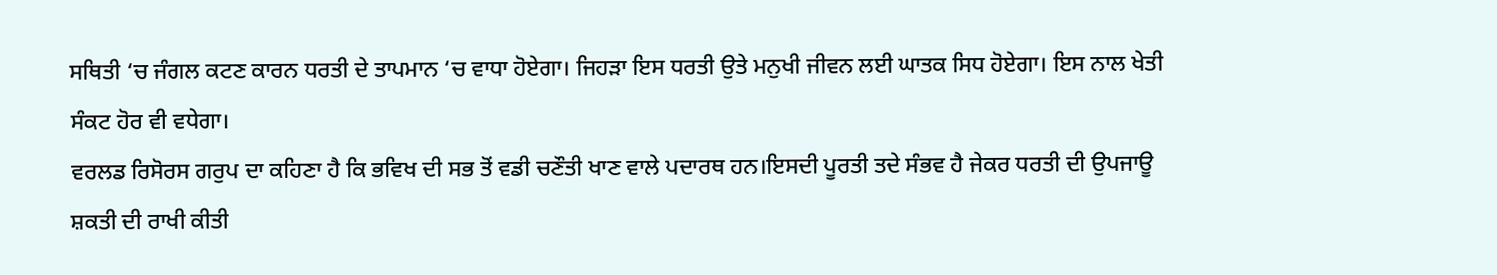ਸਥਿਤੀ ‘ਚ ਜੰਗਲ ਕਟਣ ਕਾਰਨ ਧਰਤੀ ਦੇ ਤਾਪਮਾਨ ‘ਚ ਵਾਧਾ ਹੋਏਗਾ। ਜਿਹੜਾ ਇਸ ਧਰਤੀ ਉਤੇ ਮਨੁਖੀ ਜੀਵਨ ਲਈ ਘਾਤਕ ਸਿਧ ਹੋਏਗਾ। ਇਸ ਨਾਲ ਖੇਤੀ ਸੰਕਟ ਹੋਰ ਵੀ ਵਧੇਗਾ।
ਵਰਲਡ ਰਿਸੋਰਸ ਗਰੁਪ ਦਾ ਕਹਿਣਾ ਹੈ ਕਿ ਭਵਿਖ ਦੀ ਸਭ ਤੋਂ ਵਡੀ ਚਣੌਤੀ ਖਾਣ ਵਾਲੇ ਪਦਾਰਥ ਹਨ।ਇਸਦੀ ਪੂਰਤੀ ਤਦੇ ਸੰਭਵ ਹੈ ਜੇਕਰ ਧਰਤੀ ਦੀ ਉਪਜਾਊ ਸ਼ਕਤੀ ਦੀ ਰਾਖੀ ਕੀਤੀ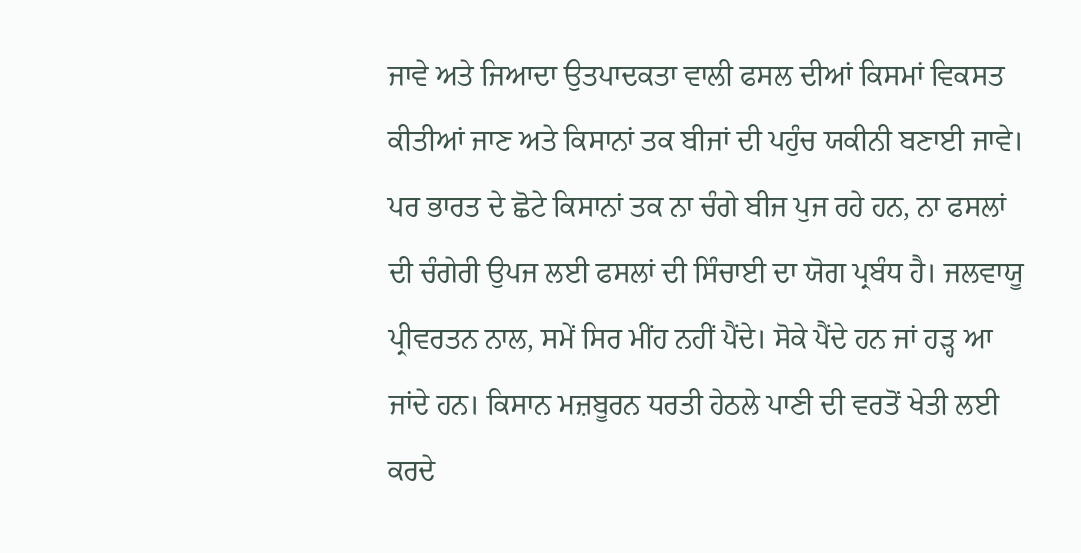ਜਾਵੇ ਅਤੇ ਜਿਆਦਾ ਉਤਪਾਦਕਤਾ ਵਾਲੀ ਫਸਲ ਦੀਆਂ ਕਿਸਮਾਂ ਵਿਕਸਤ ਕੀਤੀਆਂ ਜਾਣ ਅਤੇ ਕਿਸਾਨਾਂ ਤਕ ਬੀਜਾਂ ਦੀ ਪਹੁੰਚ ਯਕੀਨੀ ਬਣਾਈ ਜਾਵੇ।
ਪਰ ਭਾਰਤ ਦੇ ਛੋਟੇ ਕਿਸਾਨਾਂ ਤਕ ਨਾ ਚੰਗੇ ਬੀਜ ਪੁਜ ਰਹੇ ਹਨ, ਨਾ ਫਸਲਾਂ ਦੀ ਚੰਗੇਰੀ ਉਪਜ ਲਈ ਫਸਲਾਂ ਦੀ ਸਿੰਚਾਈ ਦਾ ਯੋਗ ਪ੍ਰਬੰਧ ਹੈ। ਜਲਵਾਯੂ ਪ੍ਰੀਵਰਤਨ ਨਾਲ, ਸਮੇਂ ਸਿਰ ਮੀਂਹ ਨਹੀਂ ਪੈਂਦੇ। ਸੋਕੇ ਪੈਂਦੇ ਹਨ ਜਾਂ ਹੜ੍ਹ ਆ ਜਾਂਦੇ ਹਨ। ਕਿਸਾਨ ਮਜ਼ਬੂਰਨ ਧਰਤੀ ਹੇਠਲੇ ਪਾਣੀ ਦੀ ਵਰਤੋਂ ਖੇਤੀ ਲਈ ਕਰਦੇ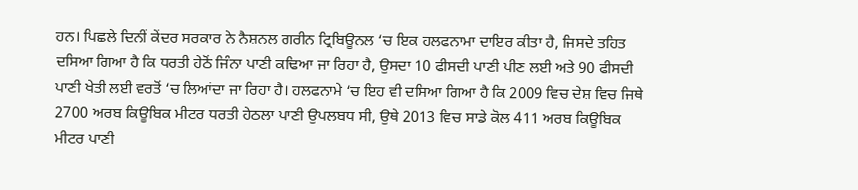ਹਨ। ਪਿਛਲੇ ਦਿਨੀਂ ਕੇਂਦਰ ਸਰਕਾਰ ਨੇ ਨੈਸ਼ਨਲ ਗਰੀਨ ਟ੍ਰਿਬਿਊਨਲ ‘ਚ ਇਕ ਹਲਫਨਾਮਾ ਦਾਇਰ ਕੀਤਾ ਹੈ, ਜਿਸਦੇ ਤਹਿਤ ਦਸਿਆ ਗਿਆ ਹੈ ਕਿ ਧਰਤੀ ਹੇਠੋਂ ਜਿੰਨਾ ਪਾਣੀ ਕਢਿਆ ਜਾ ਰਿਹਾ ਹੈ, ਉਸਦਾ 10 ਫੀਸਦੀ ਪਾਣੀ ਪੀਣ ਲਈ ਅਤੇ 90 ਫੀਸਦੀ ਪਾਣੀ ਖੇਤੀ ਲਈ ਵਰਤੋਂ ‘ਚ ਲਿਆਂਦਾ ਜਾ ਰਿਹਾ ਹੈ। ਹਲਫਨਾਮੇ ‘ਚ ਇਹ ਵੀ ਦਸਿਆ ਗਿਆ ਹੈ ਕਿ 2009 ਵਿਚ ਦੇਸ਼ ਵਿਚ ਜਿਥੇ 2700 ਅਰਬ ਕਿਊਬਿਕ ਮੀਟਰ ਧਰਤੀ ਹੇਠਲਾ ਪਾਣੀ ਉਪਲਬਧ ਸੀ, ਉਥੇ 2013 ਵਿਚ ਸਾਡੇ ਕੋਲ 411 ਅਰਬ ਕਿਊਬਿਕ ਮੀਟਰ ਪਾਣੀ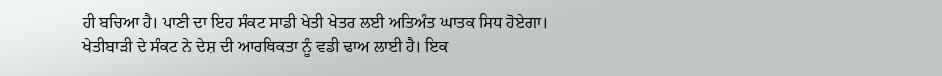ਹੀ ਬਚਿਆ ਹੈ। ਪਾਣੀ ਦਾ ਇਹ ਸੰਕਟ ਸਾਡੀ ਖੇਤੀ ਖੇਤਰ ਲਈ ਅਤਿਅੰਤ ਘਾਤਕ ਸਿਧ ਹੋਏਗਾ।
ਖੇਤੀਬਾੜੀ ਦੇ ਸੰਕਟ ਨੇ ਦੇਸ਼ ਦੀ ਆਰਥਿਕਤਾ ਨੂੰ ਵਡੀ ਢਾਅ ਲਾਈ ਹੈ। ਇਕ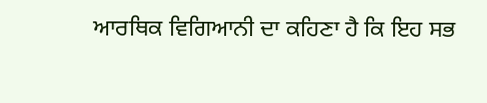ਆਰਥਿਕ ਵਿਗਿਆਨੀ ਦਾ ਕਹਿਣਾ ਹੈ ਕਿ ਇਹ ਸਭ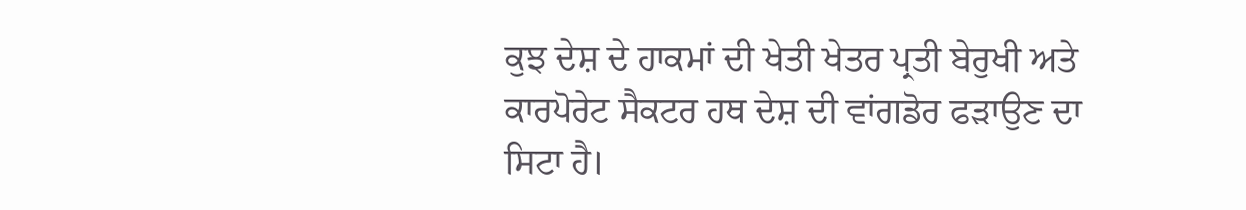ਕੁਝ ਦੇਸ਼ ਦੇ ਹਾਕਮਾਂ ਦੀ ਖੇਤੀ ਖੇਤਰ ਪ੍ਰਤੀ ਬੇਰੁਖੀ ਅਤੇ ਕਾਰਪੋਰੇਟ ਸੈਕਟਰ ਹਥ ਦੇਸ਼ ਦੀ ਵਾਂਗਡੋਰ ਫੜਾਉਣ ਦਾ ਸਿਟਾ ਹੈ।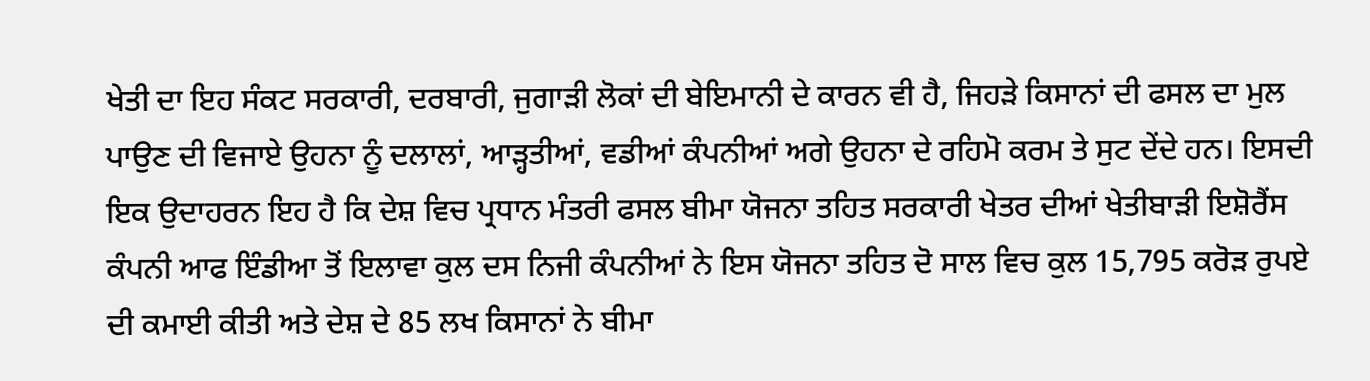ਖੇਤੀ ਦਾ ਇਹ ਸੰਕਟ ਸਰਕਾਰੀ, ਦਰਬਾਰੀ, ਜੁਗਾੜੀ ਲੋਕਾਂ ਦੀ ਬੇਇਮਾਨੀ ਦੇ ਕਾਰਨ ਵੀ ਹੈ, ਜਿਹੜੇ ਕਿਸਾਨਾਂ ਦੀ ਫਸਲ ਦਾ ਮੁਲ ਪਾਉਣ ਦੀ ਵਿਜਾਏ ਉਹਨਾ ਨੂੰ ਦਲਾਲਾਂ, ਆੜ੍ਹਤੀਆਂ, ਵਡੀਆਂ ਕੰਪਨੀਆਂ ਅਗੇ ਉਹਨਾ ਦੇ ਰਹਿਮੋ ਕਰਮ ਤੇ ਸੁਟ ਦੇਂਦੇ ਹਨ। ਇਸਦੀ ਇਕ ਉਦਾਹਰਨ ਇਹ ਹੈ ਕਿ ਦੇਸ਼ ਵਿਚ ਪ੍ਰਧਾਨ ਮੰਤਰੀ ਫਸਲ ਬੀਮਾ ਯੋਜਨਾ ਤਹਿਤ ਸਰਕਾਰੀ ਖੇਤਰ ਦੀਆਂ ਖੇਤੀਬਾੜੀ ਇਸ਼ੋਰੈਂਸ ਕੰਪਨੀ ਆਫ ਇੰਡੀਆ ਤੋਂ ਇਲਾਵਾ ਕੁਲ ਦਸ ਨਿਜੀ ਕੰਪਨੀਆਂ ਨੇ ਇਸ ਯੋਜਨਾ ਤਹਿਤ ਦੋ ਸਾਲ ਵਿਚ ਕੁਲ 15,795 ਕਰੋੜ ਰੁਪਏ ਦੀ ਕਮਾਈ ਕੀਤੀ ਅਤੇ ਦੇਸ਼ ਦੇ 85 ਲਖ ਕਿਸਾਨਾਂ ਨੇ ਬੀਮਾ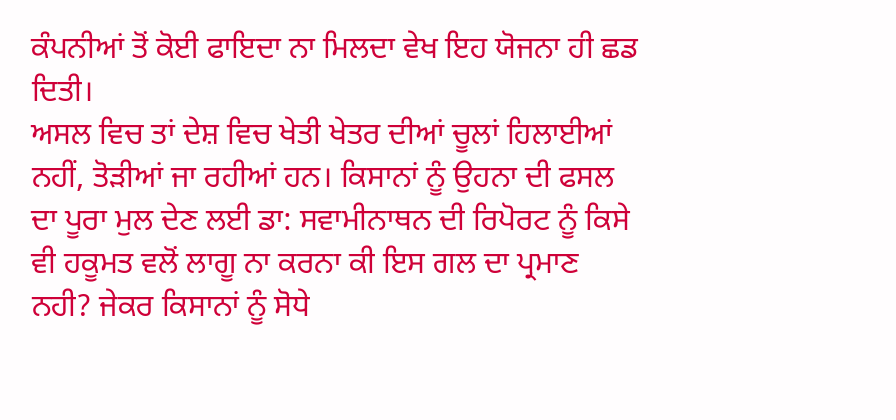ਕੰਪਨੀਆਂ ਤੋਂ ਕੋਈ ਫਾਇਦਾ ਨਾ ਮਿਲਦਾ ਵੇਖ ਇਹ ਯੋਜਨਾ ਹੀ ਛਡ ਦਿਤੀ।
ਅਸਲ ਵਿਚ ਤਾਂ ਦੇਸ਼ ਵਿਚ ਖੇਤੀ ਖੇਤਰ ਦੀਆਂ ਚੂਲਾਂ ਹਿਲਾਈਆਂ ਨਹੀਂ, ਤੋੜੀਆਂ ਜਾ ਰਹੀਆਂ ਹਨ। ਕਿਸਾਨਾਂ ਨੂੰ ਉਹਨਾ ਦੀ ਫਸਲ ਦਾ ਪੂਰਾ ਮੁਲ ਦੇਣ ਲਈ ਡਾ: ਸਵਾਮੀਨਾਥਨ ਦੀ ਰਿਪੋਰਟ ਨੂੰ ਕਿਸੇ ਵੀ ਹਕੂਮਤ ਵਲੋਂ ਲਾਗੂ ਨਾ ਕਰਨਾ ਕੀ ਇਸ ਗਲ ਦਾ ਪ੍ਰਮਾਣ ਨਹੀ? ਜੇਕਰ ਕਿਸਾਨਾਂ ਨੂੰ ਸੋਧੇ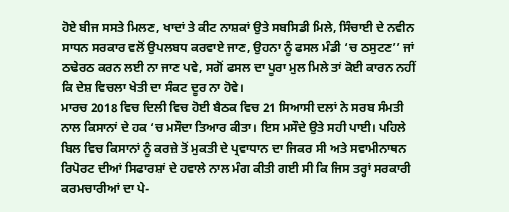ਹੋਏ ਬੀਜ ਸਸਤੇ ਮਿਲਣ, ਖਾਦਾਂ ਤੇ ਕੀਟ ਨਾਸ਼ਕਾਂ ਉਤੇ ਸਬਸਿਡੀ ਮਿਲੇ, ਸਿੰਚਾਈ ਦੇ ਨਵੀਨ ਸਾਧਨ ਸਰਕਾਰ ਵਲੋਂ ਉਪਲਬਧ ਕਰਵਾਏ ਜਾਣ, ਉਹਨਾ ਨੂੰ ਫਸਲ ਮੰਡੀ ‘ਚ ਠਸੁਟਣ’’ ਜਾਂ ਠਢੇਰਠ ਕਰਨ ਲਈ ਨਾ ਜਾਣ ਪਵੇ, ਸਗੋਂ ਫਸਲ ਦਾ ਪੂਰਾ ਮੁਲ ਮਿਲੇ ਤਾਂ ਕੋਈ ਕਾਰਨ ਨਹੀਂ ਕਿ ਦੇਸ਼ ਵਿਚਲਾ ਖੇਤੀ ਦਾ ਸੰਕਟ ਦੂਰ ਨਾ ਹੋਵੇ।
ਮਾਰਚ 2018 ਵਿਚ ਦਿਲੀ ਵਿਚ ਹੋਈ ਬੈਠਕ ਵਿਚ 21 ਸਿਆਸੀ ਦਲਾਂ ਨੇ ਸਰਬ ਸੰਮਤੀ ਨਾਲ ਕਿਸਾਨਾਂ ਦੇ ਹਕ ‘ਚ ਮਸੌਦਾ ਤਿਆਰ ਕੀਤਾ। ਇਸ ਮਸੌਦੇ ਉਤੇ ਸਹੀ ਪਾਈ। ਪਹਿਲੇ ਬਿਲ ਵਿਚ ਕਿਸਾਨਾਂ ਨੂੰ ਕਰਜ਼ੇ ਤੋਂ ਮੁਕਤੀ ਦੇ ਪ੍ਰਵਾਧਾਨ ਦਾ ਜਿਕਰ ਸੀ ਅਤੇ ਸਵਾਮੀਨਾਥਨ ਰਿਪੋਰਟ ਦੀਆਂ ਸਿਫਾਰਸ਼ਾਂ ਦੇ ਹਵਾਲੇ ਨਾਲ ਮੰਗ ਕੀਤੀ ਗਈ ਸੀ ਕਿ ਜਿਸ ਤਰ੍ਹਾਂ ਸਰਕਾਰੀ ਕਰਮਚਾਰੀਆਂ ਦਾ ਪੇ-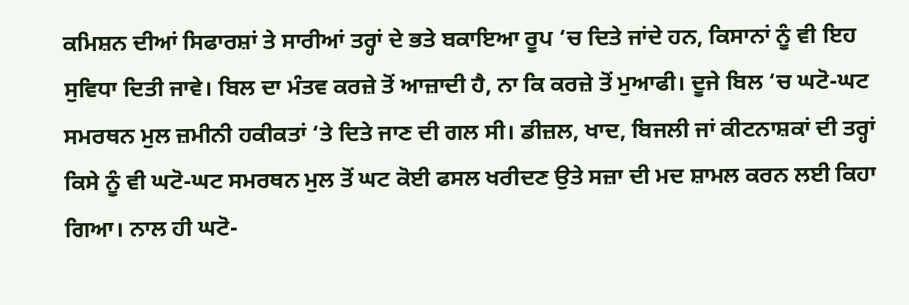ਕਮਿਸ਼ਨ ਦੀਆਂ ਸਿਫਾਰਸ਼ਾਂ ਤੇ ਸਾਰੀਆਂ ਤਰ੍ਹਾਂ ਦੇ ਭਤੇ ਬਕਾਇਆ ਰੂਪ ‘ਚ ਦਿਤੇ ਜਾਂਦੇ ਹਨ, ਕਿਸਾਨਾਂ ਨੂੰ ਵੀ ਇਹ ਸੁਵਿਧਾ ਦਿਤੀ ਜਾਵੇ। ਬਿਲ ਦਾ ਮੰਤਵ ਕਰਜ਼ੇ ਤੋਂ ਆਜ਼ਾਦੀ ਹੈ, ਨਾ ਕਿ ਕਰਜ਼ੇ ਤੋਂ ਮੁਆਫੀ। ਦੂਜੇ ਬਿਲ ‘ਚ ਘਟੋ-ਘਟ ਸਮਰਥਨ ਮੁਲ ਜ਼ਮੀਨੀ ਹਕੀਕਤਾਂ ‘ਤੇ ਦਿਤੇ ਜਾਣ ਦੀ ਗਲ ਸੀ। ਡੀਜ਼ਲ, ਖਾਦ, ਬਿਜਲੀ ਜਾਂ ਕੀਟਨਾਸ਼ਕਾਂ ਦੀ ਤਰ੍ਹਾਂ ਕਿਸੇ ਨੂੰ ਵੀ ਘਟੋ-ਘਟ ਸਮਰਥਨ ਮੁਲ ਤੋਂ ਘਟ ਕੋਈ ਫਸਲ ਖਰੀਦਣ ਉਤੇ ਸਜ਼ਾ ਦੀ ਮਦ ਸ਼ਾਮਲ ਕਰਨ ਲਈ ਕਿਹਾ ਗਿਆ। ਨਾਲ ਹੀ ਘਟੋ-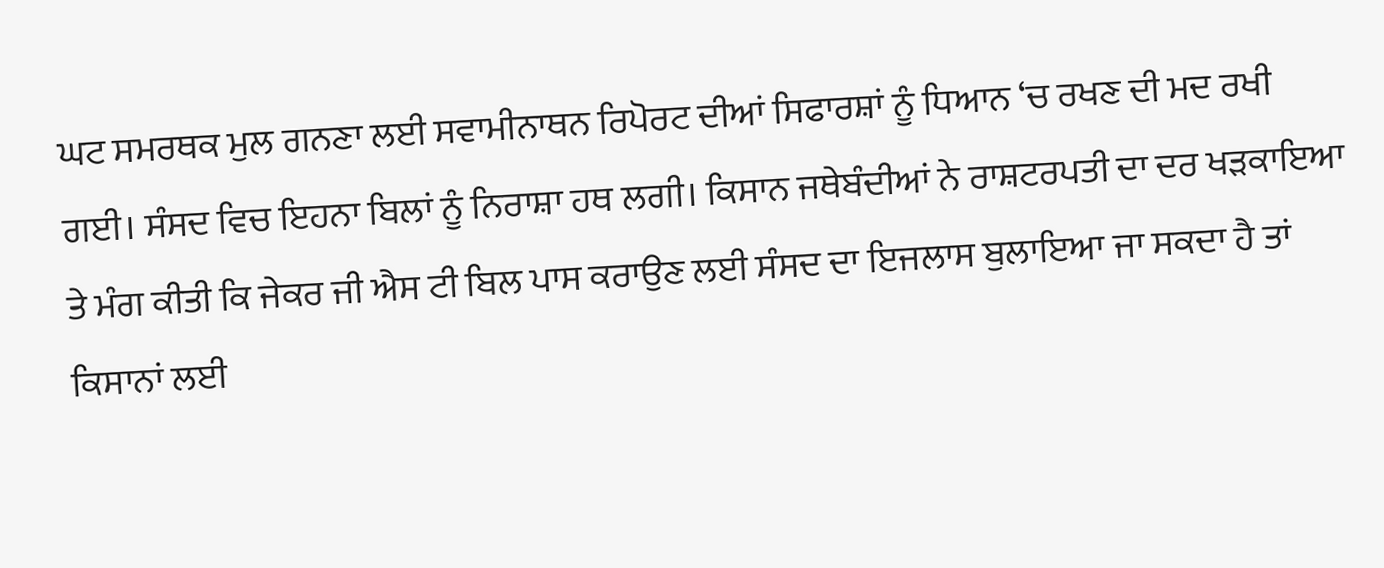ਘਟ ਸਮਰਥਕ ਮੁਲ ਗਨਣਾ ਲਈ ਸਵਾਮੀਨਾਥਨ ਰਿਪੋਰਟ ਦੀਆਂ ਸਿਫਾਰਸ਼ਾਂ ਨੂੰ ਧਿਆਨ ‘ਚ ਰਖਣ ਦੀ ਮਦ ਰਖੀ ਗਈ। ਸੰਸਦ ਵਿਚ ਇਹਨਾ ਬਿਲਾਂ ਨੂੰ ਨਿਰਾਸ਼ਾ ਹਥ ਲਗੀ। ਕਿਸਾਨ ਜਥੇਬੰਦੀਆਂ ਨੇ ਰਾਸ਼ਟਰਪਤੀ ਦਾ ਦਰ ਖੜਕਾਇਆ ਤੇ ਮੰਗ ਕੀਤੀ ਕਿ ਜੇਕਰ ਜੀ ਐਸ ਟੀ ਬਿਲ ਪਾਸ ਕਰਾਉਣ ਲਈ ਸੰਸਦ ਦਾ ਇਜਲਾਸ ਬੁਲਾਇਆ ਜਾ ਸਕਦਾ ਹੈ ਤਾਂ ਕਿਸਾਨਾਂ ਲਈ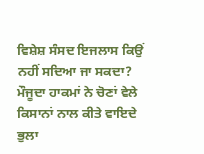ਵਿਸ਼ੇਸ਼ ਸੰਸਦ ਇਜਲਾਸ ਕਿਉਂ ਨਹੀਂ ਸਦਿਆ ਜਾ ਸਕਦਾ? ਮੌਜੂਦਾ ਹਾਕਮਾਂ ਨੇ ਚੋਣਾਂ ਵੇਲੇ ਕਿਸਾਨਾਂ ਨਾਲ ਕੀਤੇ ਵਾਇਦੇ ਭੁਲਾ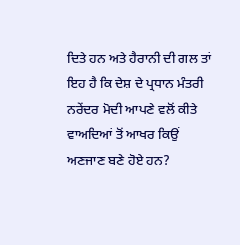ਦਿਤੇ ਹਨ ਅਤੇ ਹੈਰਾਨੀ ਦੀ ਗਲ ਤਾਂ ਇਹ ਹੈ ਕਿ ਦੇਸ਼ ਦੇ ਪ੍ਰਧਾਨ ਮੰਤਰੀ ਨਰੇਂਦਰ ਮੋਦੀ ਆਪਣੇ ਵਲੋਂ ਕੀਤੇ ਵਾਅਦਿਆਂ ਤੋਂ ਆਖਰ ਕਿਉਂ ਅਣਜਾਣ ਬਣੇ ਹੋਏ ਹਨ?